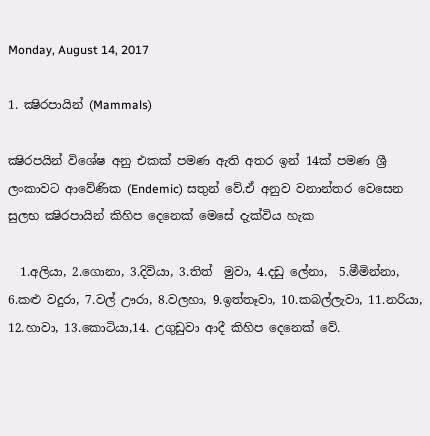Monday, August 14, 2017

1. ක්‍ෂිරපායින් (Mammals)

ක්‍ෂිරපයින් විශේෂ අනු එකක් පමණ ඇති අතර ඉන් 14ක් පමණ ශ්‍රී ලංකාවට ආවේණික (Endemic) සතුන් වේ.ඒ අනුව වනාන්තර වෙසෙන සුලභ ක්‍ෂිරපායින් කිහිප දෙනෙක් මෙසේ දැක්විය හැක

  1.අලියා, 2.ගොනා, 3.දිවියා, 3.තිත්  මුවා, 4.දඩු ලේනා,  5.මීමින්නා, 6.කළු වදුරා, 7.වල් ඌරා, 8.වලහා, 9.ඉත්තෑවා, 10.කබල්ලැවා, 11.නරියා, 12.හාවා, 13.කොටියා,14. උගුඩුවා ආදී කිහිප දෙනෙක් වේ.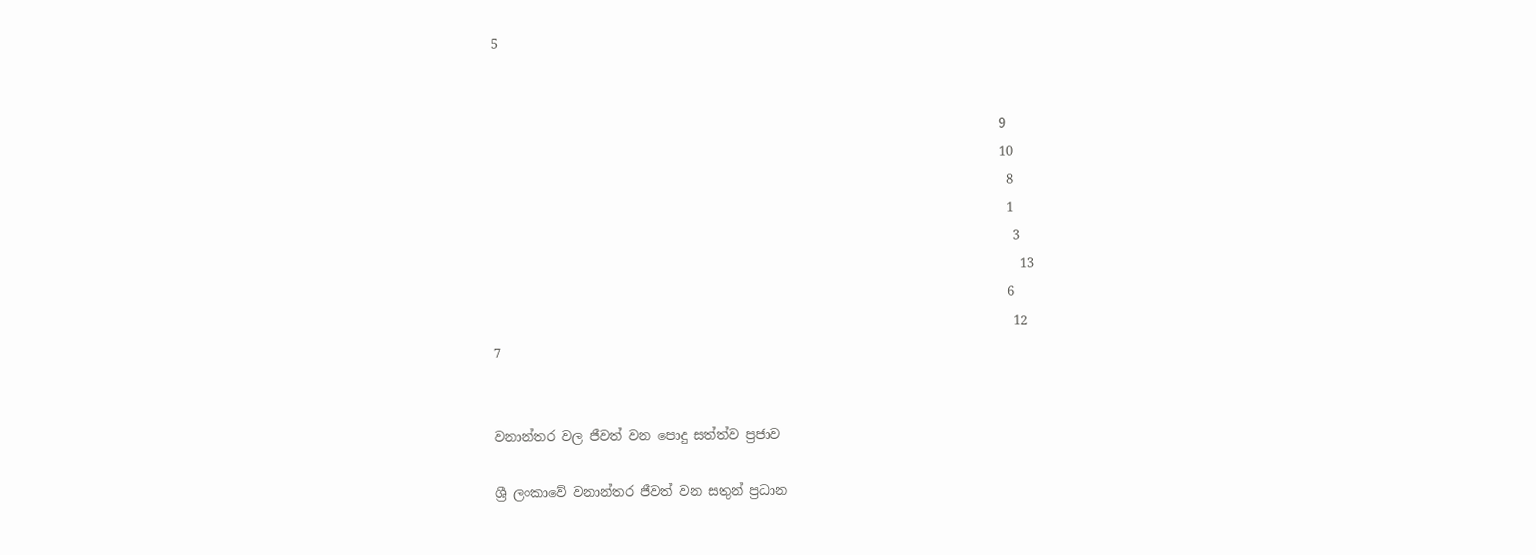5


                                                                              9
                                                                              10
                                                                               8
                                                                               1
                                                                                3
                                                                                 13
                                                                               6
                                                                                12
7


වනාන්තර වල ජීවත් වන පොදු සත්ත්ව ප්‍රජාව

ශ්‍රී ලංකාවේ වනාන්තර ජීවත් වන සතුන් ප්‍රධාන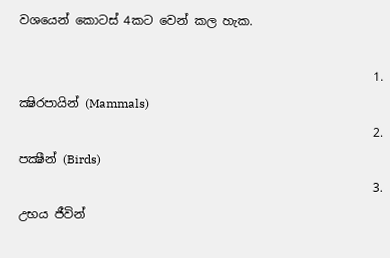වශයෙන් කොටස් 4කට වෙන් කල හැක.

                                                           1.     ක්‍ෂිරපායින් (Mammals)
                                                           2.     පක්‍ෂීන් (Birds)
                                                           3.     උභය ජීවින්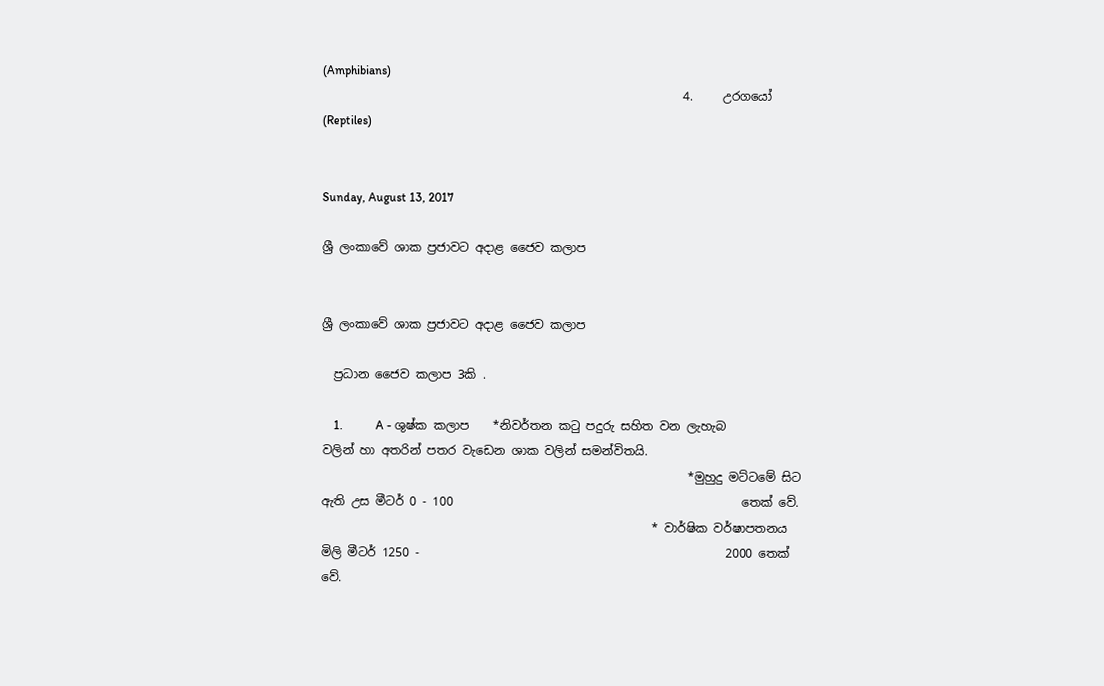(Amphibians)
                                                            4.     උරගයෝ (Reptiles)


Sunday, August 13, 2017

ශ්‍රී ලංකාවේ ශාක ප්‍රජාවට අදාළ ජෛව කලාප


ශ්‍රී ලංකාවේ ශාක ප්‍රජාවට අදාළ ජෛව කලාප

  ප්‍රධාන ජෛව කලාප 3කි .

    1.           A - ශුෂ්ක කලාප    *නිවර්තන කටු පදුරු සහිත වන ලැහැබ වලින් හා අතරින් පතර වැඩෙන ශාක වලින් සමන්විතයි.
                                                             *මුහුදු මට්ටමේ සිට ඇති උස මීටර් 0 - 100                                                තෙක් වේ.
                                                       * වාර්ෂික වර්ෂාපතනය මිලි මීටර් 1250 -                                                   2000 තෙක් වේ.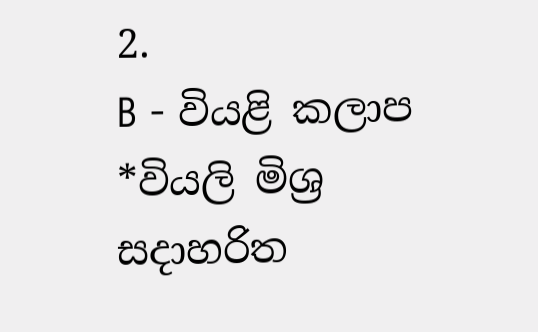2.               B - වියළි කලාප  *වියලි මිශ්‍ර සදාහරිත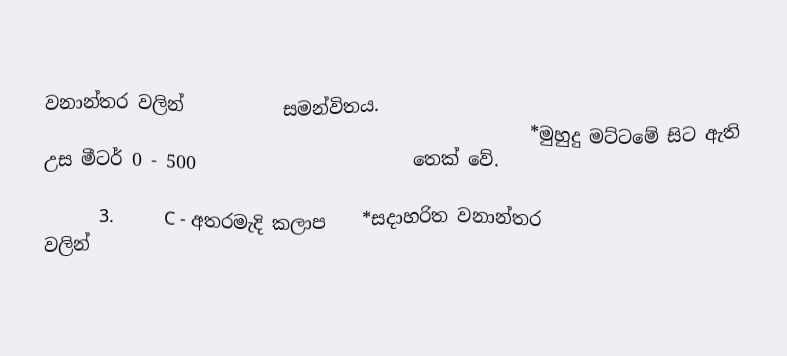වනාන්තර වලින්           සමන්විතය.
                                                      *මුහුදු මට්ටමේ සිට ඇති උස මීටර් 0 - 500                        තෙක් වේ.

           3.          C - අතරමැදි කලාප    *සදාහරිත වනාන්තර                                                                               වලින්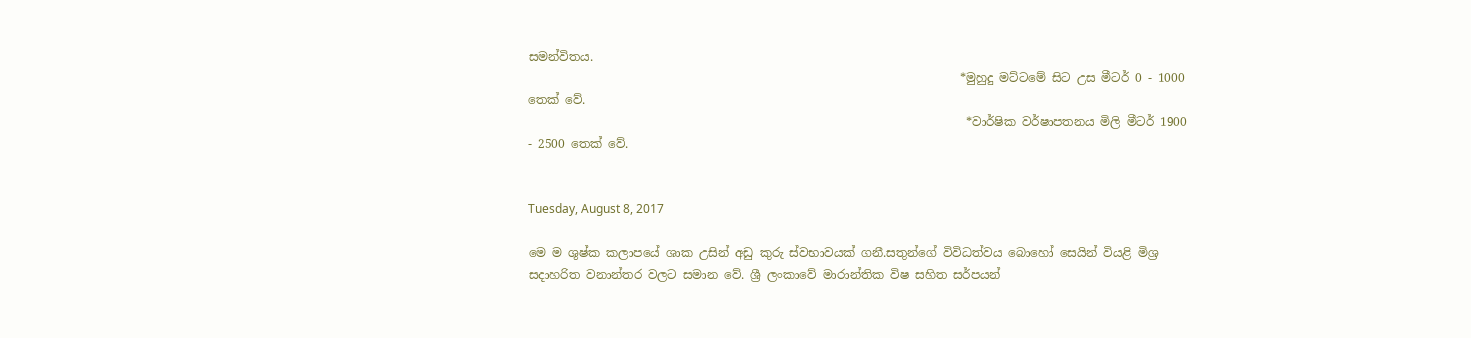සමන්විතය.
                                                                        *මුහුදු මට්ටමේ සිට උස මීටර් 0 - 1000                                                     තෙක් වේ.
                                                                         *වාර්ෂික වර්ෂාපතනය මිලි මීටර් 1900                                                      - 2500 තෙක් වේ.


Tuesday, August 8, 2017

මෙ ම ශුෂ්ක කලාපයේ ශාක උසින් අඩු කුරු ස්වභාවයක් ගනී.සතුන්ගේ විවිධත්වය බොහෝ සෙයින් වියළි මිශ්‍ර සදාහරිත වනාන්තර වලට සමාන වේ. ශ්‍රී ලංකාවේ මාරාන්තික විෂ සහිත සර්පයන්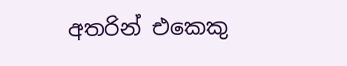අතරින් එකෙකු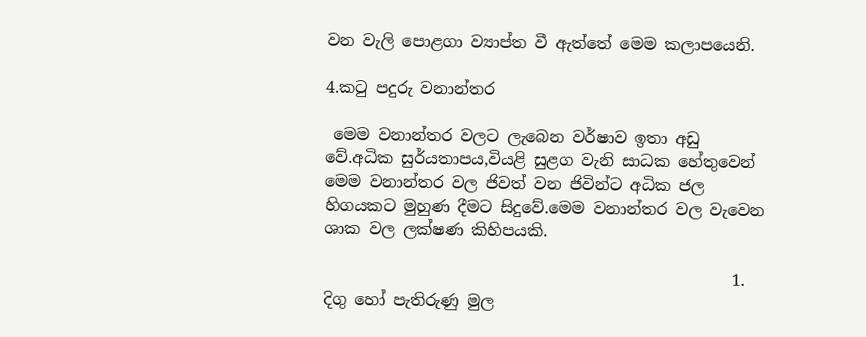වන වැලි පොළගා ව්‍යාප්ත වී ඇත්තේ මෙම කලාපයෙනි.

4.කටු පදුරු වනාන්තර

 මෙම වනාන්තර වලට ලැබෙන වර්ෂාව ඉතා අඩු වේ.අධික සුර්යතාපය,වියළි සුළග වැනි සාධක හේතුවෙන් මෙම වනාන්තර වල ජිවත් වන ජිවින්ට අධික ජල හිගයකට මුහුණ දීමට සිදුවේ.මෙම වනාන්තර වල වැවෙන ශාක වල ලක්ෂණ කිහිපයකි.

                                                   1. දිගු හෝ පැතිරුණු මුල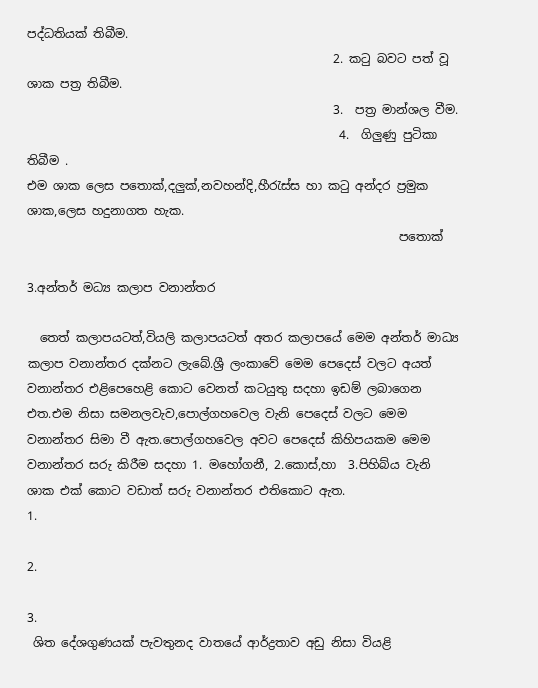පද්ධතියක් තිබීම.
                                                   2. කටු බවට පත් වූ ශාක පත්‍ර තිබීම.
                                                   3.  පත්‍ර මාන්ශල වීම.
                                                    4.  ගිලුණු පුටිකා තිබීම .
එම ශාක ලෙස පතොක්,දලුක්,නවහන්දි,හීරැස්ස හා කටු අන්දර ප්‍රමුක ශාක,ලෙස හදුනාගත හැක.
                                                              පතොක්

3.අන්තර් මධ්‍ය කලාප වනාන්තර

  තෙත් කලාපයටත්,වියලි කලාපයටත් අතර කලාපයේ මෙම අන්තර් මාධ්‍ය කලාප වනාන්තර දක්නට ලැබේ.ශ්‍රී ලංකාවේ මෙම පෙදෙස් වලට අයත් වනාන්තර එළිපෙහෙළි කොට වෙනත් කටයුතු සදහා ඉඩම් ලබාගෙන එත.එම නිසා සමනලවැව,පොල්ගහවෙල වැනි පෙදෙස් වලට මෙම වනාන්තර සිමා වී ඇත.පොල්ගහවෙල අවට පෙදෙස් කිහිපයකම මෙම වනාන්තර සරු කිරීම සදහා 1. මහෝගනී, 2.කොස්,හා  3.පිහිබ්ය වැනි ශාක එක් කොට වඩාත් සරු වනාන්තර එතිකොට ඇත.
1.

2.

3.
 ශිත දේශගුණයක් පැවතුනද වාතයේ ආර්ද්‍රතාව අඩු නිසා වියළි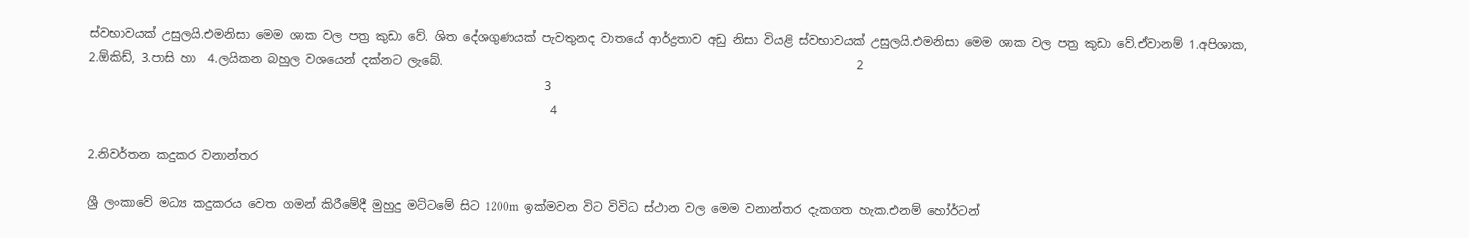ස්වභාවයක් උසුලයි.එමනිසා මෙම ශාක වල පත්‍ර කුඩා වේ. ශිත දේශගුණයක් පැවතුනද වාතයේ ආර්ද්‍රතාව අඩු නිසා වියළි ස්වභාවයක් උසුලයි.එමනිසා මෙම ශාක වල පත්‍ර කුඩා වේ.ඒවානම් 1.අපිශාක, 2.ඕකිඩ්, 3.පාසි හා  4.ලයිකන බහුල වශයෙන් දක්නට ලැබේ.                                                                     2
                                                                            3
                                                                             4

2.නිවර්තන කදුකර වනාන්තර

ශ්‍රී ලංකාවේ මධ්‍ය කදුකරය වෙත ගමන් කිරීමේදී මුහුදු මට්ටමේ සිට 1200m  ඉක්මවන විට විවිධ ස්ථාන වල මෙම වනාන්තර දැකගත හැක.එනම් හෝර්ටන්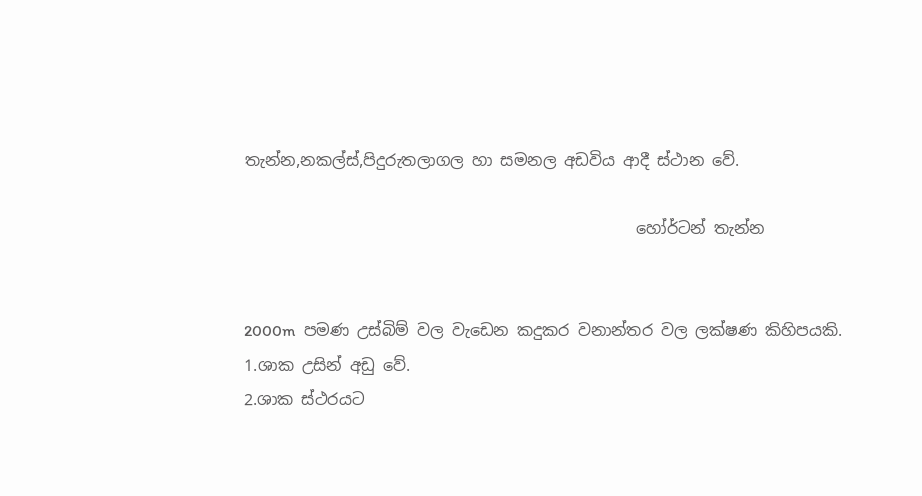තැන්න,නකල්ස්,පිදුරුතලාගල හා සමනල අඩවිය ආදී ස්ථාන වේ.

                                                 හෝර්ටන් තැන්න


2000m  පමණ උස්බිම් වල වැඩෙන කදුකර වනාන්තර වල ලක්ෂණ කිහිපයකි.
1.ශාක උසින් අඩු වේ.
2.ශාක ස්ථරයට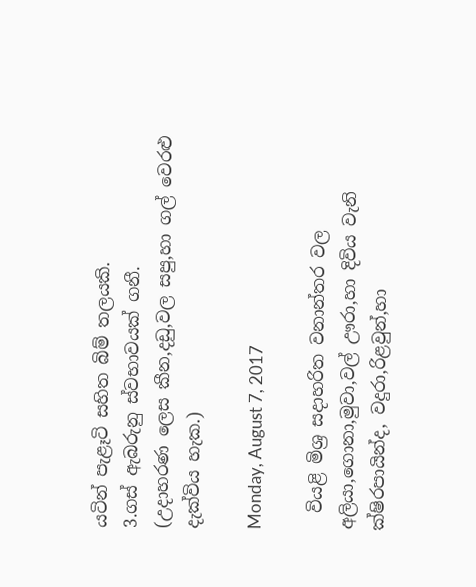යටින් පැළෑටි සහිත බිම් තලයකි.
3.ගස් ඇබරුනු ස්වභාවයක් ගනී.
(උදාහරණ ලෙස කීන,දඩු,වල සපු,හා ගල් වෙරළු දැක්විය හැක.)

Monday, August 7, 2017

  වියළි මිශ්‍ර සදාහරිත වනාන්තර වල අලියා,ගොනා,මුවා,වල් ඌරා,හා දිවිය වැනි ක්ෂිරපායින්ද, වදුරා,රිළවුන්,හා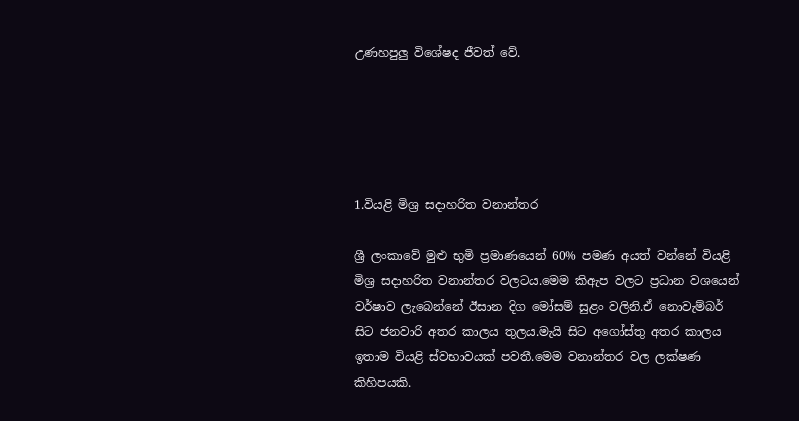උණහපුලු විශේෂද ජීවත් වේ.





1.වියළි මිශ්‍ර සදාහරිත වනාන්තර

ශ්‍රී ලංකාවේ මුළු භුමි ප්‍රමාණයෙන් 60% පමණ අයත් වන්නේ වියළි මිශ්‍ර සදාහරිත වනාන්තර වලටය.මෙම කිඇප වලට ප්‍රධාන වශයෙන් වර්ෂාව ලැබෙන්නේ ඊසාන දිග මෝසම් සුළං වලිනි.ඒ නොවැම්බර් සිට ජනවාරි අතර කාලය තුලය.මැයි සිට අගෝස්තු අතර කාලය ඉතාම වියළි ස්වභාවයක් පවතී.මෙම වනාන්තර වල ලක්ෂණ කිහිපයකි.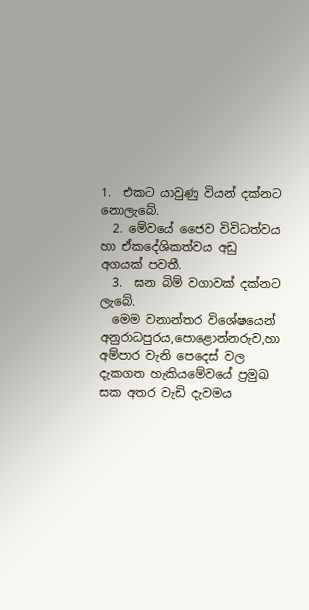1.  එකට යාවුණු වියන් දක්නට නොලැබේ.
  2. මේවයේ ජෛව විවිධත්වය හා ඒකදේශිකත්වය අඩු අගයක් පවතී.
  3.  ඝන බිම් වගාවක් දක්නට ලැබේ.
  මෙම වනාන්තර විශේෂයෙන් අනුරාධපුරය,පොළොන්නරුව,හා අම්පාර වැනි පෙදෙස් වල දැකගත හැකියමේවයේ ප්‍රමුඛ සක අතර වැඩි දැවමය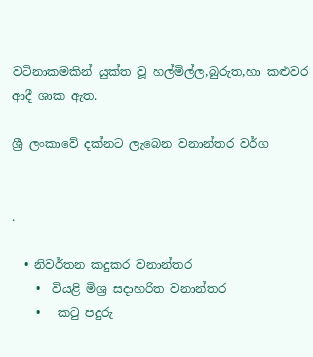වටිනාකමකින් යුක්ත වූ හල්මිල්ල,බුරුත,හා කළුවර ආදී ශාක ඇත.

ශ්‍රී ලංකාවේ දක්‌නට ලැබෙන වනාන්තර වර්ග


.

  • නිවර්තන කදුකර වනාන්තර
    •  වියළි මිශ්‍ර සදාහරිත වනාන්තර
    •   කටු පදුරු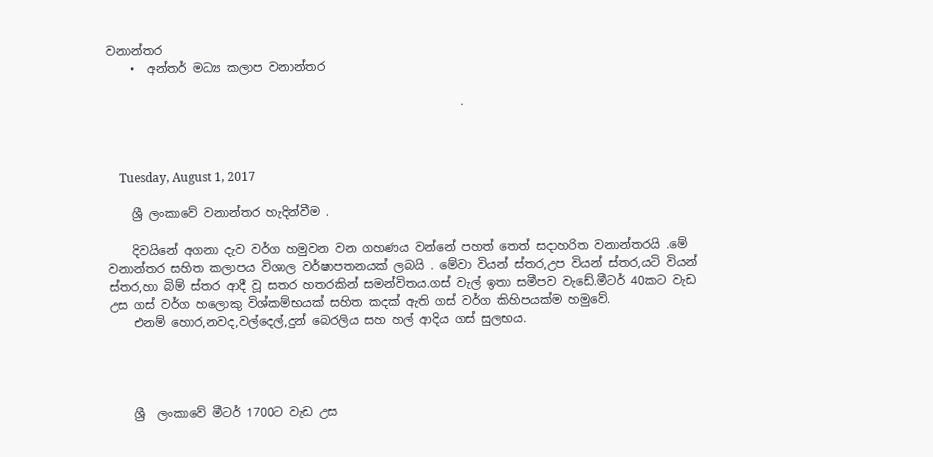වනාන්තර
    •  අන්තර් මධ්‍ය කලාප වනාන්තර

                                                           .



    Tuesday, August 1, 2017

    ශ්‍රී ලංකාවේ වනාන්තර හැදින්වීම .

    දිවයිනේ අගනා දැව වර්ග හමුවන වන ගහණය වන්නේ පහත් තෙත් සදාහරිත වනාන්තරයි .මේ වනාන්තර සහිත කලාපය විශාල වර්ෂාපතනයක් ලබයි . මේවා වියන් ස්තර,උප වියන් ස්තර,යටි වියන් ස්තර,හා බිම් ස්තර ආදී වූ සතර හතරකින් සමන්විතය.ගස් වැල් ඉතා සමීපව වැඩේ.මීටර් 40කට වැඩ උස ගස් වර්ග හලොකු විශ්කම්භයක් සහිත කදක් ඇති ගස් වර්ග කිහිපයක්ම හමුවේ.
    එනම් හොර,නවද,වල්දෙල්,දුන් බෙරලිය සහ හල් ආදිය ගස් සුලභය.




    ශ්‍රී  ලංකාවේ මීටර් 1700ට වැඩ උස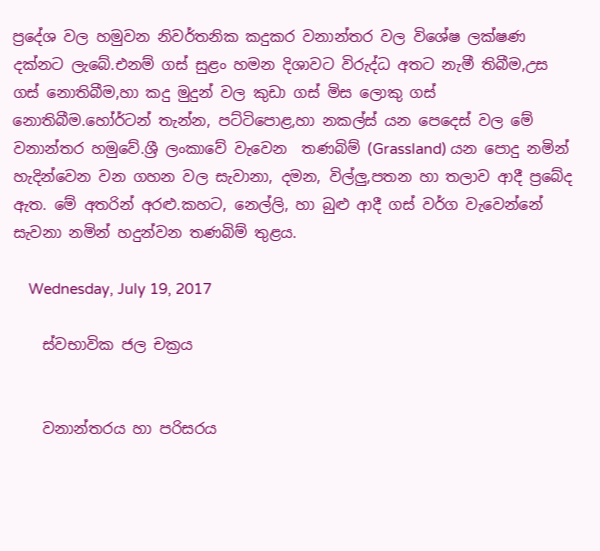ප්‍රදේශ වල හමුවන නිවර්තනික කදුකර වනාන්තර වල විශේෂ ලක්ෂණ දක්නට ලැබේ.එනම් ගස් සුළං හමන දිශාවට විරුද්ධ අතට නැමී තිබීම,උස ගස් නොතිබීම,හා කදු මුදුන් වල කුඩා ගස් මිස ලොකු ගස් නොතිබීම.හෝර්ටන් තැන්න, පට්ටිපොළ,හා නකල්ස් යන පෙදෙස් වල මේ වනාන්තර හමුවේ.ශ්‍රී ලංකාවේ වැවෙන  තණබිම් (Grassland) යන පොදු නමින් හැදින්වෙන වන ගහන වල සැවානා, දමන, විල්ලු,පතන හා තලාව ආදී ප්‍රබේද  ඇත. මේ අතරින් අරළු.කහට, නෙල්ලි, හා බුළු ආදී ගස් වර්ග වැවෙන්නේ සැවනා නමින් හදුන්වන තණබිම් තුළය.

    Wednesday, July 19, 2017

    ස්වභාවික ජල චක්‍රය


    වනාන්තරය හා පරිසරය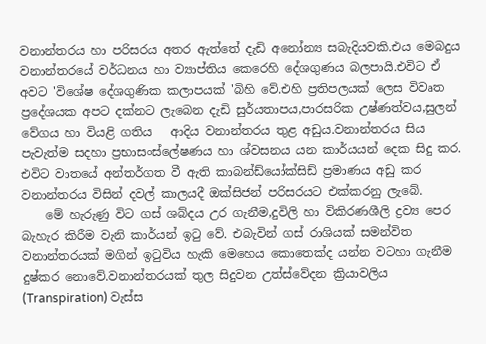වනාන්තරය හා පරිසරය අතර ඇත්තේ දැඩි අනෝන්‍ය සබැදියවකි.එය මෙබදුය වනාන්තරයේ වර්ධනය හා ව්‍යාප්තිය කෙරෙහි දේශගුණය බලපායි.එවිට ඒ අවට 'විශේෂ දේශගුණික කලාපයක් 'බිහි වේ.එහි ප්‍රතිපලයක් ලෙස විවෘත ප්‍රදේශයක අපට දක්නට ලැබෙන දැඩි සුර්යතාපය,පාරසරික උෂ්ණත්වය,සුලන් වේගය හා වියළි ගතිය   ආදිය වනාන්තරය තුළ අඩුය.වනාන්තරය සිය පැවැත්ම සදහා ප්‍රභාසංස්ලේෂණය හා ශ්වසනය යන කාර්යයන් දෙක සිදු කර. එවිට වාතයේ අන්තර්ගත වී ඇති කාබන්ඩ්යෝක්සිඩ් ප්‍රමාණය අඩු කර වනාන්තරය විසින් දවල් කාලයදී ඔක්සිජන් පරිසරයට එක්කරනු ලැබේ.
    මේ හැරුණු විට ගස් ශබ්දය උර ගැනීම,දුවිලි හා විකිරණශීලි ද්‍රව්‍ය පෙර බැහැර කිරීම වැනි කාර්යන් ඉටු වේ. එබැවින් ගස් රාශියක් සමන්විත වනාන්තරයක් මගින් ඉටුවිය හැකි මෙහෙය කොතෙක්ද යන්න වටහා ගැනීම දුෂ්කර නොවේ.වනාන්තරයක් තුල සිදුවන උත්ස්වේදන ක්‍රියාවලිය (Transpiration) වැස්ස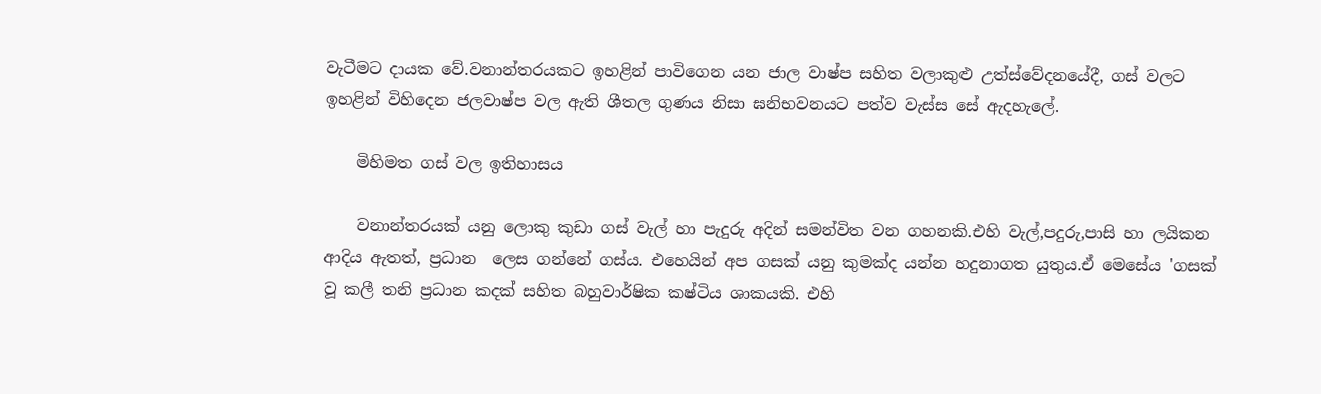වැටීමට දායක වේ.වනාන්තරයකට ඉහළින් පාවිගෙන යන ජාල වාෂ්ප සහිත වලාකුළු උත්ස්වේදනයේදී, ගස් වලට ඉහළින් විහිදෙන ජලවාෂ්ප වල ඇති ශීතල ගුණය නිසා ඝනිභවනයට පත්ව වැස්ස සේ ඇදහැලේ.

    මිහිමත ගස් වල ඉතිහාසය

    වනාන්තරයක් යනු ලොකු කුඩා ගස් වැල් හා පැදුරු අදින් සමන්විත වන ගහනකි.එහි වැල්,පදුරු,පාසි හා ලයිකන ආදිය ඇතත්, ප්‍රධාන  ලෙස ගන්නේ ගස්ය. එහෙයින් අප ගසක් යනු කුමක්ද යන්න හදුනාගත යුතුය.ඒ මෙසේය 'ගසක් වූ කලී තනි ප්‍රධාන කදක් සහිත බහුවාර්ෂික කෂ්ටිය ශාකයකි. එහි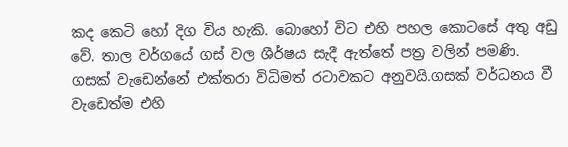කද කෙටි හෝ දිග විය හැකි. බොහෝ විට එහි පහල කොටසේ අතු අඩු වේ. තාල වර්ගයේ ගස් වල ශීර්ෂය සැදී ඇත්තේ පත්‍ර වලින් පමණි. ගසක් වැඩෙන්නේ එක්තරා විධිමත් රටාවකට අනුවයි.ගසක් වර්ධනය වී වැඩෙත්ම එහි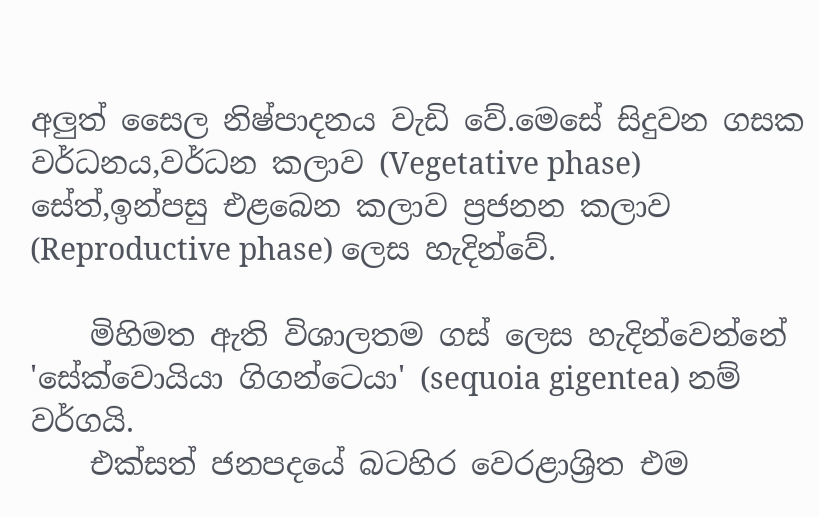අලුත් සෛල නිෂ්පාදනය වැඩි වේ.මෙසේ සිදුවන ගසක වර්ධනය,වර්ධන කලාව (Vegetative phase) සේත්,ඉන්පසු එළබෙන කලාව ප්‍රජනන කලාව (Reproductive phase) ලෙස හැදින්වේ.

    මිහිමත ඇති විශාලතම ගස් ලෙස හැදින්වෙන්නේ 'සේක්වොයියා ගිගන්ටෙයා' (sequoia gigentea) නම් වර්ගයි.
    එක්සත් ජනපදයේ බටහිර වෙරළාශ්‍රිත එම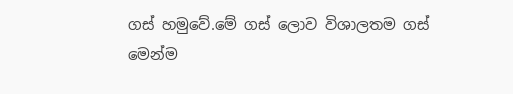ගස් හමුවේ.මේ ගස් ලොව විශාලතම ගස් මෙන්ම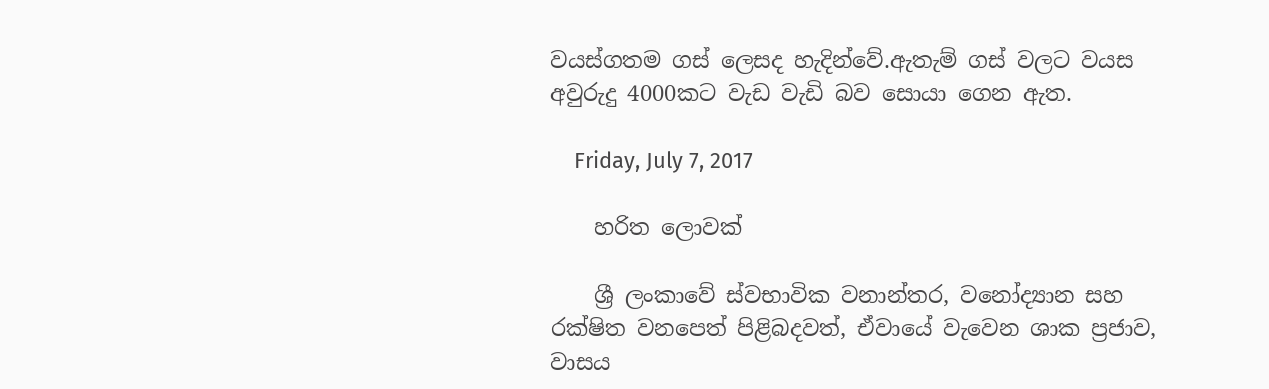වයස්ගතම ගස් ලෙසද හැදින්වේ.ඇතැම් ගස් වලට වයස අවුරුදු 4000කට වැඩ වැඩි බව සොයා ගෙන ඇත.

    Friday, July 7, 2017

    හරිත ලොවක්

    ශ්‍රී ලංකාවේ ස්වභාවික වනාන්තර, වනෝද්‍යාන සහ රක්ෂිත වනපෙත් පිළිබදවත්, ඒවායේ වැවෙන ශාක ප්‍රජාව, වාසය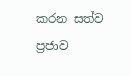කරන සත්ව ප්‍රජාව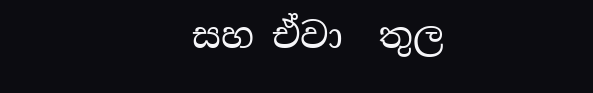සහ ඒවා  තුල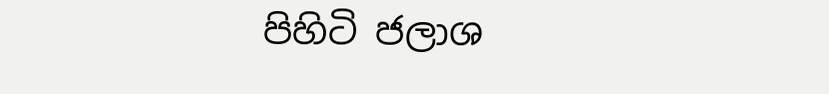පිහිටි ජලාශ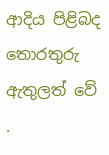ආදිය පිළිබද තොරතුරු ඇතුලත් වේ .